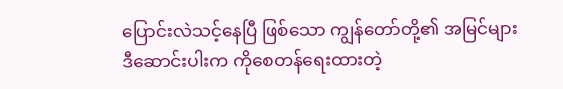ပြောင်းလဲသင့်နေပြီ ဖြစ်သော ကျွန်တော်တို့၏ အမြင်များ
ဒီဆောင်းပါးက ကိုစေတန်ရေးထားတဲ့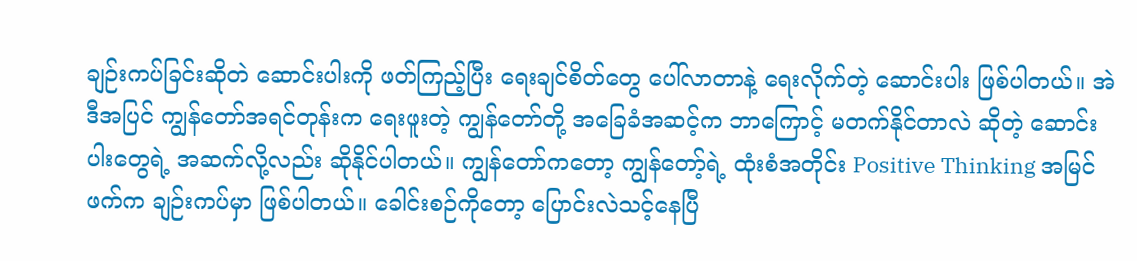ချဉ်းကပ်ခြင်းဆိုတဲ ဆောင်းပါးကို ဖတ်ကြည့်ပြီး ရေးချင်စိတ်တွေ ပေါ်လာတာနဲ့ ရေးလိုက်တဲ့ ဆောင်းပါး ဖြစ်ပါတယ်။ အဲဒီအပြင် ကျွန်တော်အရင်တုန်းက ရေးဖူးတဲ့ ကျွန်တော်တို့ အခြေခံအဆင့်က ဘာကြောင့် မတက်နိုင်တာလဲ ဆိုတဲ့ ဆောင်းပါးတွေရဲ့ အဆက်လို့လည်း ဆိုနိုင်ပါတယ်။ ကျွန်တော်ကတော့ ကျွန်တော့်ရဲ့ ထုံးစံအတိုင်း Positive Thinking အမြင်ဖက်က ချဉ်းကပ်မှာ ဖြစ်ပါတယ်။ ခေါင်းစဉ်ကိုတော့ ပြောင်းလဲသင့်နေပြီ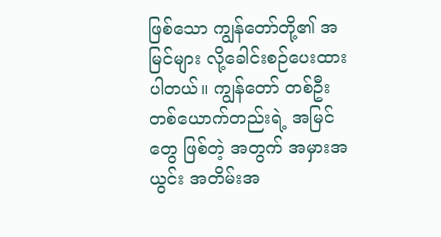ဖြစ်သော ကျွန်တော်တို့၏ အမြင်များ လို့ခေါင်းစဉ်ပေးထားပါတယ်။ ကျွန်တော် တစ်ဦး တစ်ယောက်တည်းရဲ့ အမြင်တွေ ဖြစ်တဲ့ အတွက် အမှားအယွင်း အတိမ်းအ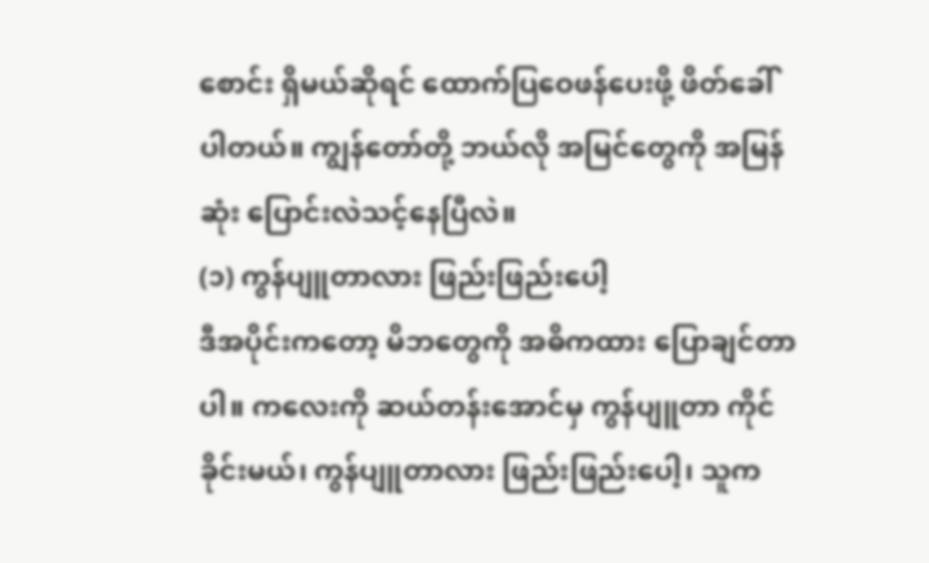စောင်း ရှိမယ်ဆိုရင် ထောက်ပြဝေဖန်ပေးဖို့ ဖိတ်ခေါ်ပါတယ်။ ကျွန်တော်တို့ ဘယ်လို အမြင်တွေကို အမြန်ဆုံး ပြောင်းလဲသင့်နေပြီလဲ။
(၁) ကွန်ပျူတာလား ဖြည်းဖြည်းပေါ့
ဒီအပိုင်းကတော့ မိဘတွေကို အဓိကထား ပြောချင်တာပါ။ ကလေးကို ဆယ်တန်းအောင်မှ ကွန်ပျူတာ ကိုင်ခိုင်းမယ်၊ ကွန်ပျူတာလား ဖြည်းဖြည်းပေါ့၊ သူက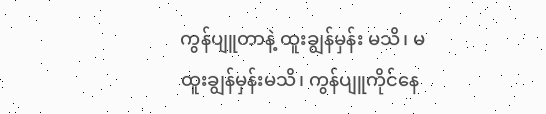ကွန်ပျူတာနဲ့ ထူးချွန်မှန်း မသိ၊ မထူးချွန်မှန်းမသိ၊ ကွန်ပျူကိုင်နေ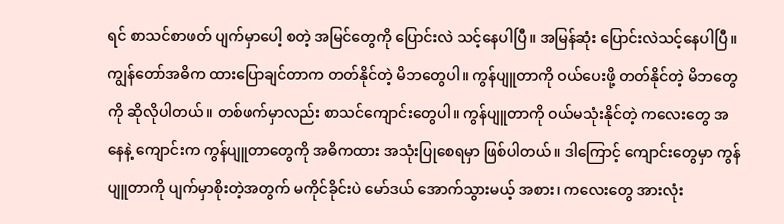ရင် စာသင်စာဖတ် ပျက်မှာပေါ့ စတဲ့ အမြင်တွေကို ပြောင်းလဲ သင့်နေပါပြီ။ အမြန်ဆုံး ပြောင်းလဲသင့်နေပါပြီ။ ကျွန်တော်အဓိက ထားပြောချင်တာက တတ်နိုင်တဲ့ မိဘတွေပါ။ ကွန်ပျူတာကို ဝယ်ပေးဖို့ တတ်နိုင်တဲ့ မိဘတွေကို ဆိုလိုပါတယ်။ တစ်ဖက်မှာလည်း စာသင်ကျောင်းတွေပါ။ ကွန်ပျူတာကို ဝယ်မသုံးနိုင်တဲ့ ကလေးတွေ အနေနဲ့ ကျောင်းက ကွန်ပျူတာတွေကို အဓိကထား အသုံးပြုစေရမှာ ဖြစ်ပါတယ်။ ဒါကြောင့် ကျောင်းတွေမှာ ကွန်ပျူတာကို ပျက်မှာစိုးတဲ့အတွက် မကိုင်ခိုင်းပဲ မော်ဒယ် အောက်သွားမယ့် အစား၊ ကလေးတွေ အားလုံး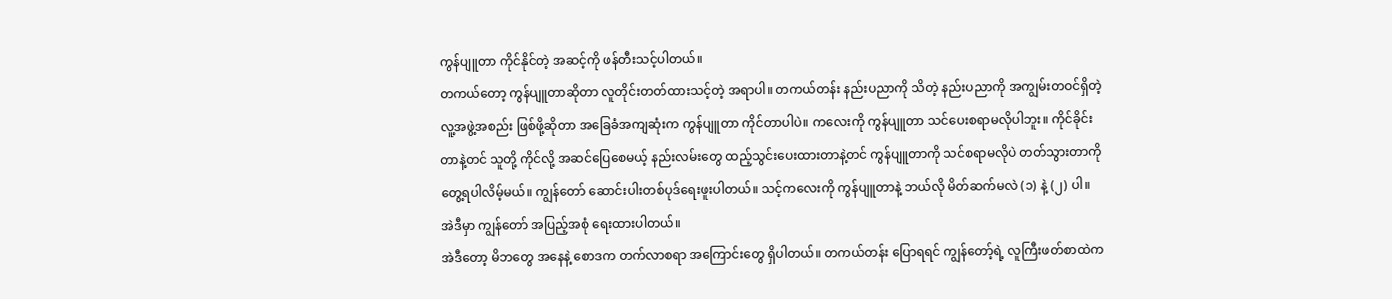ကွန်ပျူတာ ကိုင်နိုင်တဲ့ အဆင့်ကို ဖန်တီးသင့်ပါတယ်။
တကယ်တော့ ကွန်ပျူတာဆိုတာ လူတိုင်းတတ်ထားသင့်တဲ့ အရာပါ။ တကယ်တန်း နည်းပညာကို သိတဲ့ နည်းပညာကို အကျွမ်းတဝင်ရှိတဲ့ လူ့အဖွဲ့အစည်း ဖြစ်ဖို့ဆိုတာ အခြေခံအကျဆုံးက ကွန်ပျူတာ ကိုင်တာပါပဲ။ ကလေးကို ကွန်ပျူတာ သင်ပေးစရာမလိုပါဘူး။ ကိုင်ခိုင်းတာနဲ့တင် သူတို့ ကိုင်လို့ အဆင်ပြေစေမယ့် နည်းလမ်းတွေ ထည့်သွင်းပေးထားတာနဲ့တင် ကွန်ပျူတာကို သင်စရာမလိုပဲ တတ်သွားတာကို တွေ့ရပါလိမ့်မယ်။ ကျွန်တော် ဆောင်းပါးတစ်ပုဒ်ရေးဖူးပါတယ်။ သင့်ကလေးကို ကွန်ပျူတာနဲ့ ဘယ်လို မိတ်ဆက်မလဲ (၁) နဲ့ (၂) ပါ။ အဲဒီမှာ ကျွန်တော် အပြည့်အစုံ ရေးထားပါတယ်။
အဲဒီတော့ မိဘတွေ အနေနဲ့ စောဒက တက်လာစရာ အကြောင်းတွေ ရှိပါတယ်။ တကယ်တန်း ပြောရရင် ကျွန်တော့်ရဲ့ လူကြီးဖတ်စာထဲက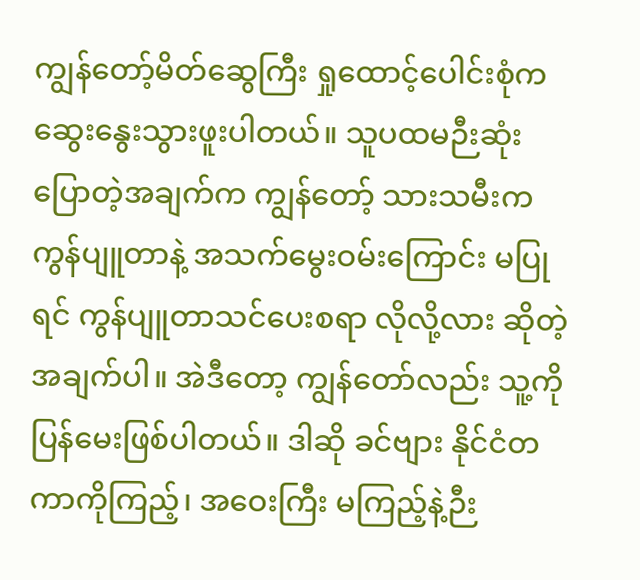ကျွန်တော့်မိတ်ဆွေကြီး ရှုထောင့်ပေါင်းစုံက ဆွေးနွေးသွားဖူးပါတယ်။ သူပထမဉီးဆုံး ပြောတဲ့အချက်က ကျွန်တော့် သားသမီးက ကွန်ပျူတာနဲ့ အသက်မွေးဝမ်းကြောင်း မပြုရင် ကွန်ပျူတာသင်ပေးစရာ လိုလို့လား ဆိုတဲ့ အချက်ပါ။ အဲဒီတော့ ကျွန်တော်လည်း သူ့ကို ပြန်မေးဖြစ်ပါတယ်။ ဒါဆို ခင်ဗျား နိုင်ငံတကာကိုကြည့်၊ အဝေးကြီး မကြည့်နဲ့ဉီး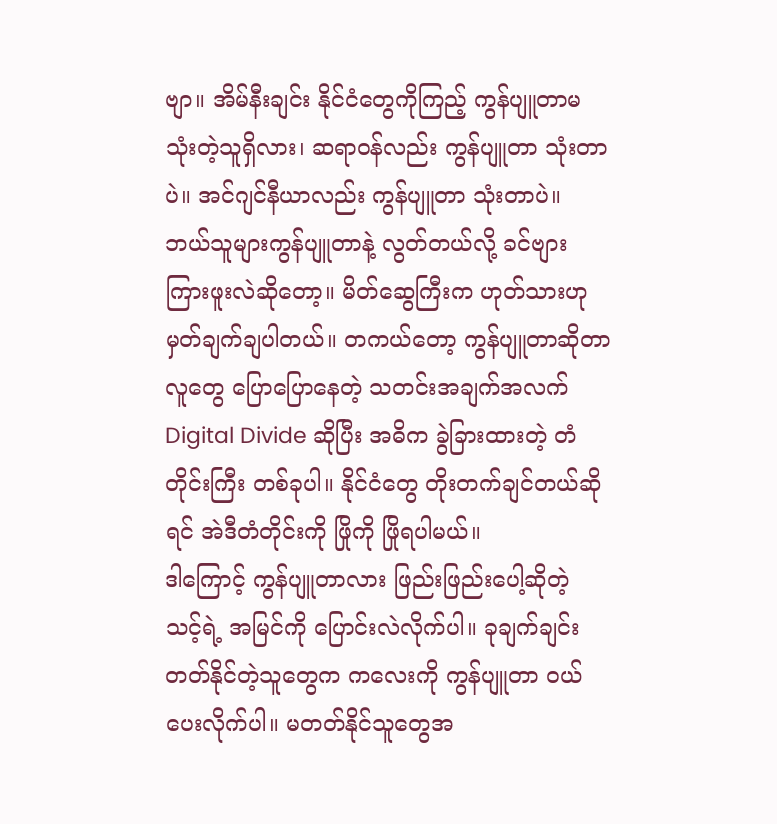ဗျာ။ အိမ်နီးချင်း နိုင်ငံတွေကိုကြည့် ကွန်ပျူတာမသုံးတဲ့သူရှိလား၊ ဆရာဝန်လည်း ကွန်ပျူတာ သုံးတာပဲ။ အင်ဂျင်နီယာလည်း ကွန်ပျူတာ သုံးတာပဲ။ ဘယ်သူများကွန်ပျူတာနဲ့ လွတ်တယ်လို့ ခင်ဗျား ကြားဖူးလဲဆိုတော့။ မိတ်ဆွေကြီးက ဟုတ်သားဟု မှတ်ချက်ချပါတယ်။ တကယ်တော့ ကွန်ပျူတာဆိုတာ လူတွေ ပြောပြောနေတဲ့ သတင်းအချက်အလက် Digital Divide ဆိုပြီး အဓိက ခွဲခြားထားတဲ့ တံတိုင်းကြီး တစ်ခုပါ။ နိုင်ငံတွေ တိုးတက်ချင်တယ်ဆိုရင် အဲဒီတံတိုင်းကို ဖြိုကို ဖြိုရပါမယ်။
ဒါကြောင့် ကွန်ပျူတာလား ဖြည်းဖြည်းပေါ့ဆိုတဲ့ သင့်ရဲ့ အမြင်ကို ပြောင်းလဲလိုက်ပါ။ ခုချက်ချင်း တတ်နိုင်တဲ့သူတွေက ကလေးကို ကွန်ပျူတာ ဝယ်ပေးလိုက်ပါ။ မတတ်နိုင်သူတွေအ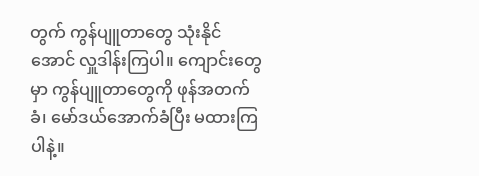တွက် ကွန်ပျူတာတွေ သုံးနိုင်အောင် လှူဒါန်းကြပါ။ ကျောင်းတွေမှာ ကွန်ပျူတာတွေကို ဖုန်အတက်ခံ၊ မော်ဒယ်အောက်ခံပြီး မထားကြပါနဲ့။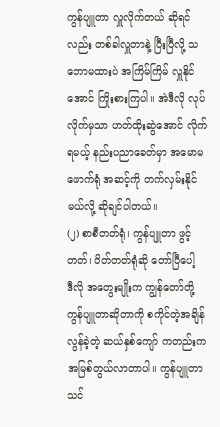ကွန်ပျူတာ လှူလိုက်တယ် ဆိုရင်လည်း တစ်ခါလှူတာနဲ့ ပြီးပြီလို့ သဘောမထားပဲ အကြိမ်ကြိမ် လှူနိုင်အောင် ကြိုးစားကြပါ။ အဲဒီလို လုပ်လိုက်မှသာ ဟတ်ထိုးဆွဲအောင် လိုက်ရမယ့် နည်းပညာခေတ်မှာ အမောမဖောက်ရုံ အဆင့်ကို တက်လှမ်းနိုင်မယ်လို့ ဆိုချင်ပါတယ်။
(၂) စာစီတတ်ရုံ၊ ကွန်ပျူတာ ဖွင့်တတ်၊ ပိတ်တတ်ရုံဆို တော်ပြီပေါ့
ဒီလို အတွေးမျိုးက ကျွန်တော်တို့ ကွန်ပျူတာဆိုတာကို စကိုင်တဲ့အချိန် လွန်ခဲ့တဲ့ ဆယ်နှစ်ကျော် ကတည်းက အမြစ်တွယ်လာတာပါ။ ကွန်ပျူတာ သင်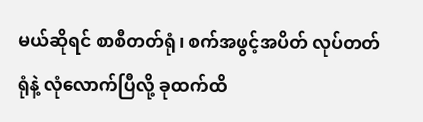မယ်ဆိုရင် စာစီတတ်ရုံ၊ စက်အဖွင့်အပိတ် လုပ်တတ်ရုံနဲ့ လုံလောက်ပြီလို့ ခုထက်ထိ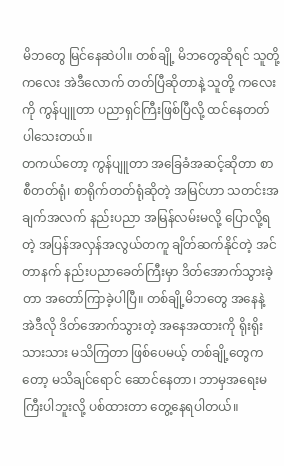မိဘတွေ မြင်နေဆဲပါ။ တစ်ချို့ မိဘတွေဆိုရင် သူတို့ ကလေး အဲဒီလောက် တတ်ပြီဆိုတာနဲ့ သူတို့ ကလေးကို ကွန်ပျူတာ ပညာရှင်ကြီးဖြစ်ပြီလို့ ထင်နေတတ် ပါသေးတယ်။
တကယ်တော့ ကွန်ပျူတာ အခြေခံအဆင့်ဆိုတာ စာစီတတ်ရုံ၊ စာရိုက်တတ်ရုံဆိုတဲ့ အမြင်ဟာ သတင်းအချက်အလက် နည်းပညာ အမြန်လမ်းမလို့ ပြောလို့ရတဲ့ အပြန်အလှန်အလွယ်တကူ ချိတ်ဆက်နိုင်တဲ့ အင်တာနက် နည်းပညာခေတ်ကြီးမှာ ဒိတ်အောက်သွားခဲ့တာ အတော်ကြာခဲ့ပါပြီ။ တစ်ချို့မိဘတွေ အနေနဲ့ အဲဒီလို ဒိတ်အောက်သွားတဲ့ အနေအထားကို ရိုးရိုးသားသား မသိကြတာ ဖြစ်ပေမယ့် တစ်ချို့တွေကတော့ မသိချင်ရောင် ဆောင်နေတာ၊ ဘာမှအရေးမကြီးပါဘူးလို့ ပစ်ထားတာ တွေ့နေရပါတယ်။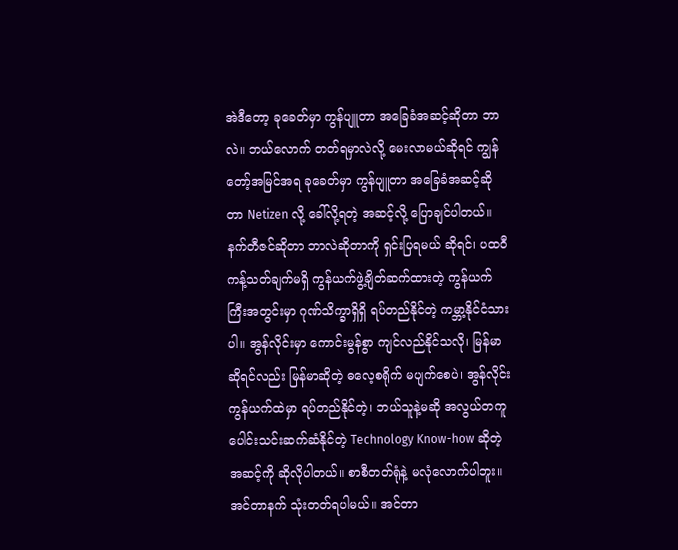အဲဒီတော့ ခုခေတ်မှာ ကွန်ပျူတာ အခြေခံအဆင့်ဆိုတာ ဘာလဲ။ ဘယ်လောက် တတ်ရမှာလဲလို့ မေးလာမယ်ဆိုရင် ကျွန်တော့်အမြင်အရ ခုခေတ်မှာ ကွန်ပျူတာ အခြေခံအဆင့်ဆိုတာ Netizen လို့ ခေါ်လို့ရတဲ့ အဆင့်လို့ ပြောချင်ပါတယ်။ နက်တီဇင်ဆိုတာ ဘာလဲဆိုတာကို ရှင်းပြရမယ် ဆိုရင်၊ ပထဝီကန့်သတ်ချက်မရှိ ကွန်ယက်ဖွဲ့ချိတ်ဆက်ထားတဲ့ ကွန်ယက်ကြီးအတွင်းမှာ ဂုဏ်သိက္ခာရှိရှိ ရပ်တည်နိုင်တဲ့ ကမ္ဘာ့နိုင်ငံသားပါ။ အွန်လိုင်းမှာ ကောင်းမွန်စွာ ကျင်လည်နိုင်သလို၊ မြန်မာဆိုရင်လည်း မြန်မာဆိုတဲ့ ဓလေ့စရိုက် မပျက်စေပဲ၊ အွန်လိုင်း ကွန်ယက်ထဲမှာ ရပ်တည်နိုင်တဲ့၊ ဘယ်သူနဲ့မဆို အလွယ်တကူ ပေါင်းသင်းဆက်ဆံနိုင်တဲ့ Technology Know-how ဆိုတဲ့ အဆင့်ကို ဆိုလိုပါတယ်။ စာစီတတ်ရုံနဲ့ မလုံလောက်ပါဘူး။ အင်တာနက် သုံးတတ်ရပါမယ်။ အင်တာ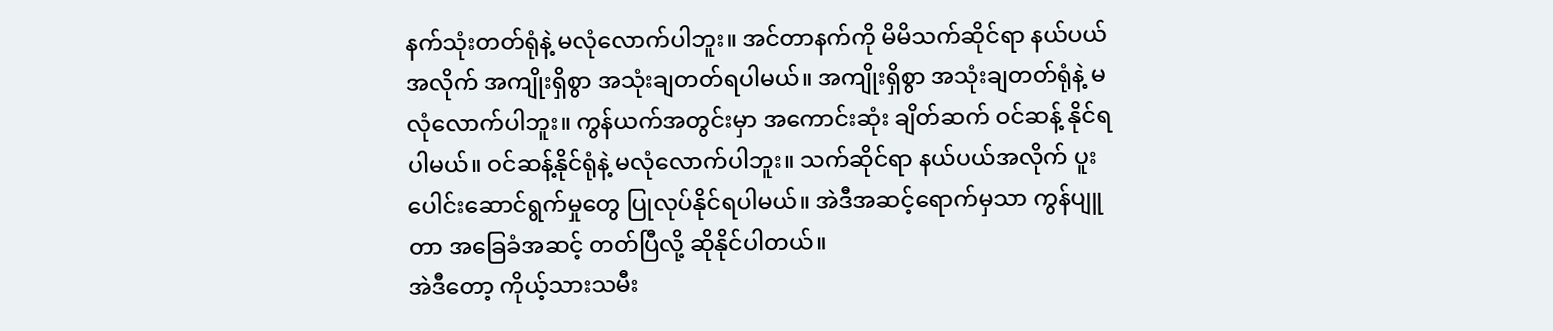နက်သုံးတတ်ရုံနဲ့ မလုံလောက်ပါဘူး။ အင်တာနက်ကို မိမိသက်ဆိုင်ရာ နယ်ပယ်အလိုက် အကျိုးရှိစွာ အသုံးချတတ်ရပါမယ်။ အကျိုးရှိစွာ အသုံးချတတ်ရုံနဲ့ မလုံလောက်ပါဘူး။ ကွန်ယက်အတွင်းမှာ အကောင်းဆုံး ချိတ်ဆက် ဝင်ဆန့် နိုင်ရပါမယ်။ ဝင်ဆန့်နိုင်ရုံနဲ့ မလုံလောက်ပါဘူး။ သက်ဆိုင်ရာ နယ်ပယ်အလိုက် ပူးပေါင်းဆောင်ရွက်မှုတွေ ပြုလုပ်နိုင်ရပါမယ်။ အဲဒီအဆင့်ရောက်မှသာ ကွန်ပျူတာ အခြေခံအဆင့် တတ်ပြီလို့ ဆိုနိုင်ပါတယ်။
အဲဒီတော့ ကိုယ့်သားသမီး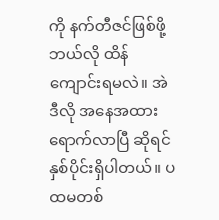ကို နက်တီဇင်ဖြစ်ဖို့ ဘယ်လို ထိန်ကျောင်းရမလဲ။ အဲဒီလို အနေအထားရောက်လာပြီ ဆိုရင် နှစ်ပိုင်းရှိပါတယ်။ ပထမတစ်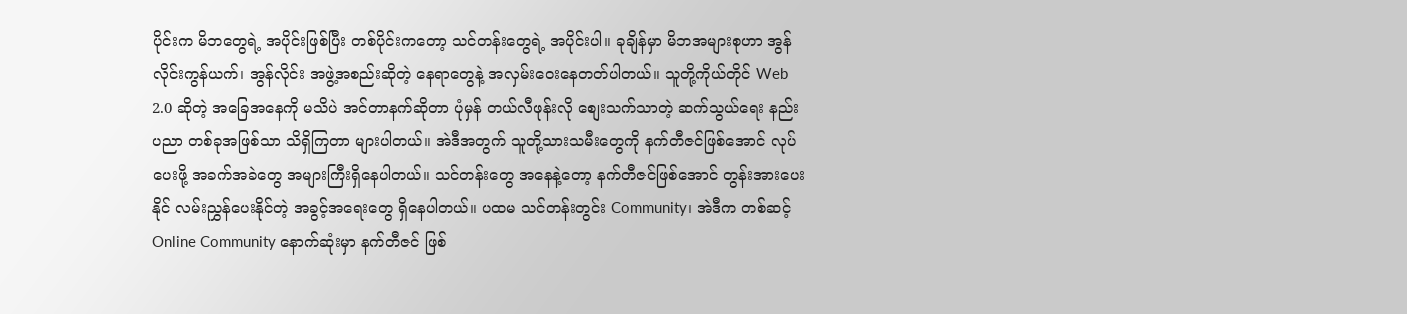ပိုင်းက မိဘတွေရဲ့ အပိုင်းဖြစ်ပြီး တစ်ပိုင်းကတော့ သင်တန်းတွေရဲ့ အပိုင်းပါ။ ခုချိန်မှာ မိဘအများစုဟာ အွန်လိုင်းကွန်ယက်၊ အွန်လိုင်း အဖွဲ့အစည်းဆိုတဲ့ နေရာတွေနဲ့ အလှမ်းဝေးနေတတ်ပါတယ်။ သူတို့ကိုယ်တိုင် Web 2.0 ဆိုတဲ့ အခြေအနေကို မသိပဲ အင်တာနက်ဆိုတာ ပုံမှန် တယ်လီဖုန်းလို စျေးသက်သာတဲ့ ဆက်သွယ်ရေး နည်းပညာ တစ်ခုအဖြစ်သာ သိရှိကြတာ များပါတယ်။ အဲဒီအတွက် သူတို့သားသမီးတွေကို နက်တီဇင်ဖြစ်အောင် လုပ်ပေးဖို့ အခက်အခဲတွေ အများကြီးရှိနေပါတယ်။ သင်တန်းတွေ အနေနဲ့တော့ နက်တီဇင်ဖြစ်အောင် တွန်းအားပေးနိုင် လမ်းညွှန်ပေးနိုင်တဲ့ အခွင့်အရေးတွေ ရှိနေပါတယ်။ ပထမ သင်တန်းတွင်း Community၊ အဲဒီက တစ်ဆင့် Online Community နောက်ဆုံးမှာ နက်တီဇင် ဖြစ်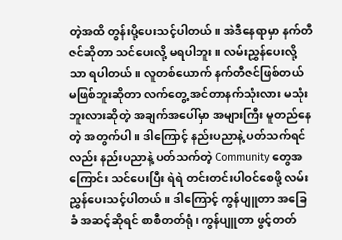တဲ့အထိ တွန်းပို့ပေးသင့်ပါတယ်။ အဲဒီနေရာမှာ နက်တီဇင်ဆိုတာ သင်ပေးလို့ မရပါဘူး။ လမ်းညွှန်ပေးလို့သာ ရပါတယ်။ လူတစ်ယောက် နက်တီဇင်ဖြစ်တယ် မဖြစ်ဘူးဆိုတာ လက်တွေ့ အင်တာနက်သုံးလား မသုံးဘူးလားဆိုတဲ့ အချက်အပေါ်မှာ အများကြီး မူတည်နေတဲ့ အတွက်ပါ။ ဒါကြောင့် နည်းပညာနဲ့ ပတ်သက်ရင်လည်း နည်းပညာနဲ့ ပတ်သက်တဲ့ Community တွေအကြောင်း သင်ပေးပြီး ရဲရဲ တင်းတင်းပါဝင်စေဖို့ လမ်းညွှန်ပေးသင့်ပါတယ်။ ဒါကြောင့် ကွန်ပျူတာ အခြေခံ အဆင့်ဆိုရင် စာစီတတ်ရုံ၊ ကွန်ပျူတာ ဖွင့်တတ်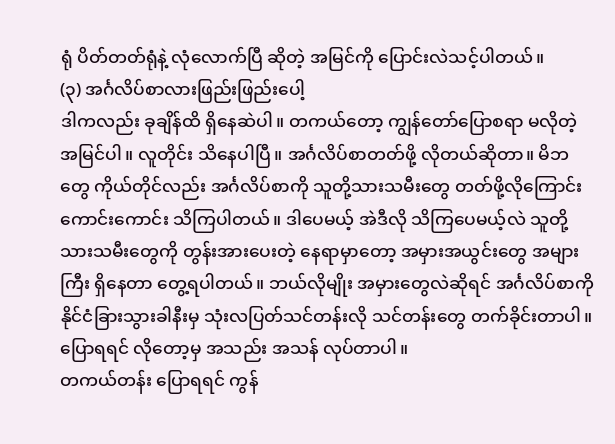ရုံ ပိတ်တတ်ရုံနဲ့ လုံလောက်ပြီ ဆိုတဲ့ အမြင်ကို ပြောင်းလဲသင့်ပါတယ်။
(၃) အင်္ဂလိပ်စာလားဖြည်းဖြည်းပေါ့
ဒါကလည်း ခုချိန်ထိ ရှိနေဆဲပါ။ တကယ်တော့ ကျွန်တော်ပြောစရာ မလိုတဲ့ အမြင်ပါ။ လူတိုင်း သိနေပါပြီ။ အင်္ဂလိပ်စာတတ်ဖို့ လိုတယ်ဆိုတာ။ မိဘတွေ ကိုယ်တိုင်လည်း အင်္ဂလိပ်စာကို သူတို့သားသမီးတွေ တတ်ဖို့လိုကြောင်း ကောင်းကောင်း သိကြပါတယ်။ ဒါပေမယ့် အဲဒီလို သိကြပေမယ့်လဲ သူတို့သားသမီးတွေကို တွန်းအားပေးတဲ့ နေရာမှာတော့ အမှားအယွင်းတွေ အများကြီး ရှိနေတာ တွေ့ရပါတယ်။ ဘယ်လိုမျိုး အမှားတွေလဲဆိုရင် အင်္ဂလိပ်စာကို နိုင်ငံခြားသွားခါနီးမှ သုံးလပြတ်သင်တန်းလို သင်တန်းတွေ တက်ခိုင်းတာပါ။ ပြောရရင် လိုတော့မှ အသည်း အသန် လုပ်တာပါ။
တကယ်တန်း ပြောရရင် ကွန်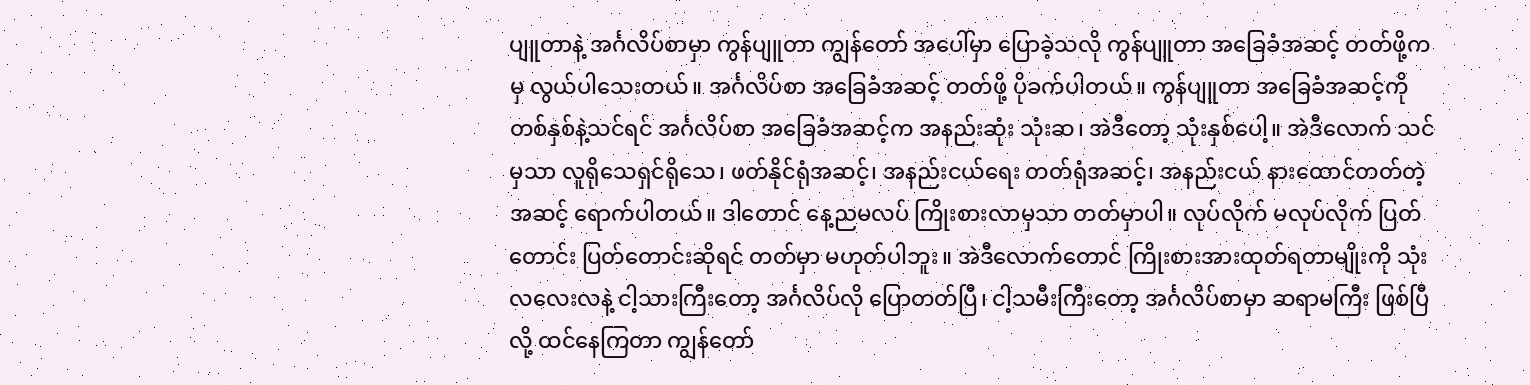ပျူတာနဲ့ အင်္ဂလိပ်စာမှာ ကွန်ပျူတာ ကျွန်တော် အပေါ်မှာ ပြောခဲ့သလို ကွန်ပျူတာ အခြေခံအဆင့် တတ်ဖို့ကမှ လွယ်ပါသေးတယ်။ အင်္ဂလိပ်စာ အခြေခံအဆင့် တတ်ဖို့ ပိုခက်ပါတယ်။ ကွန်ပျူတာ အခြေခံအဆင့်ကို တစ်နှစ်နဲ့သင်ရင် အင်္ဂလိပ်စာ အခြေခံအဆင့်က အနည်းဆုံး သုံးဆ၊ အဲဒီတော့ သုံးနှစ်ပေါ့။ အဲဒီလောက် သင်မှသာ လူရိုသေရှင်ရိုသေ၊ ဖတ်နိုင်ရုံအဆင့်၊ အနည်းငယ်ရေး တတ်ရုံအဆင့်၊ အနည်းငယ် နားထောင်တတ်တဲ့ အဆင့် ရောက်ပါတယ်။ ဒါတောင် နေ့ညမလပ် ကြိုးစားလာမှသာ တတ်မှာပါ။ လုပ်လိုက် မလုပ်လိုက် ပြတ်တောင်း ပြတ်တောင်းဆိုရင် တတ်မှာ မဟုတ်ပါဘူး။ အဲဒီလောက်တောင် ကြိုးစားအားထုတ်ရတာမျိုးကို သုံးလလေးလနဲ့ ငါ့သားကြီးတော့ အင်္ဂလိပ်လို ပြောတတ်ပြီ၊ ငါ့သမီးကြီးတော့ အင်္ဂလိပ်စာမှာ ဆရာမကြီး ဖြစ်ပြီလို့ ထင်နေကြတာ ကျွန်တော်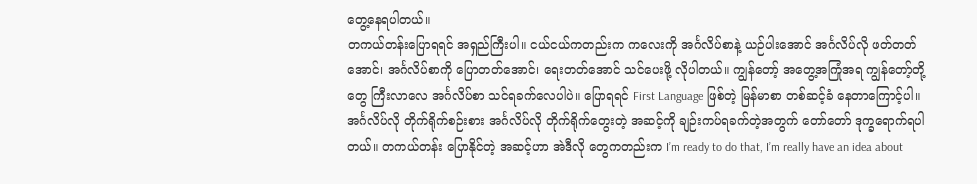တွေ့နေရပါတယ်။
တကယ်တန်းပြောရရင် အရှည်ကြီးပါ။ ငယ်ငယ်ကတည်းက ကလေးကို အင်္ဂလိပ်စာနဲ့ ယဉ်ပါးအောင် အင်္ဂလိပ်လို ဖတ်တတ်အောင်၊ အင်္ဂလိပ်စာကို ပြောတတ်အောင်၊ ရေးတတ်အောင် သင်ပေးဖို့ လိုပါတယ်။ ကျွန်တော့် အတွေ့အကြုံအရ ကျွန်တော့်တို့တွေ ကြီးလာလေ အင်္ဂလိပ်စာ သင်ရခက်လေပါပဲ။ ပြောရရင် First Language ဖြစ်တဲ့ မြန်မာစာ တစ်ဆင့်ခံ နေတာကြောင့်ပါ။ အင်္ဂလိပ်လို တိုက်ရိုက်စဉ်းစား အင်္ဂလိပ်လို တိုက်ရိုက်တွေးတဲ့ အဆင့်ကို ချဉ်းကပ်ရခက်တဲ့အတွက် တော်တော် ဒုက္ခရောက်ရပါတယ်။ တကယ်တန်း ပြောနိုင်တဲ့ အဆင့်ဟာ အဲဒီလို တွေကတည်းက I’m ready to do that, I’m really have an idea about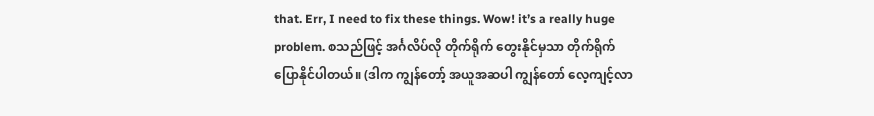that. Err, I need to fix these things. Wow! it’s a really huge problem. စသည်ဖြင့် အင်္ဂလိပ်လို တိုက်ရိုက် တွေးနိုင်မှသာ တိုက်ရိုက် ပြောနိုင်ပါတယ်။ (ဒါက ကျွန်တော့် အယူအဆပါ ကျွန်တော် လေ့ကျင့်လာ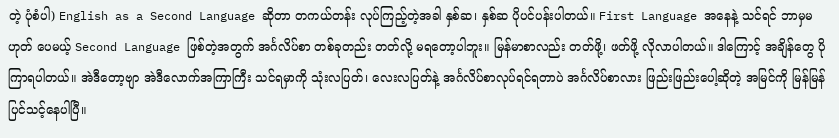တဲ့ ပုံစံပါ) English as a Second Language ဆိုတာ တကယ်တန်း လုပ်ကြည့်တဲ့အခါ နှစ်ဆ၊ နှစ်ဆ ပိုပင်ပန်းပါတယ်။ First Language အနေနဲ့ သင်ရင် ဘာမှမဟုတ် ပေမယ့် Second Language ဖြစ်တဲ့အတွက် အင်္ဂလိပ်စာ တစ်ခုတည်း တတ်လို့ မရတော့ပါဘူး။ မြန်မာစာလည်း တတ်ဖို့၊ ဖတ်ဖို့ လိုလာပါတယ်။ ဒါကြောင့် အချိန်တွေ ပိုကြာရပါတယ်။ အဲဒီတော့ဗျာ အဲဒီလောက်အကြာကြီး သင်ရမှာကို သုံးလပြတ်၊ လေးလပြတ်နဲ့ အင်္ဂလိပ်စာလုပ်ရင်ရတာပဲ အင်္ဂလိပ်စာလား ဖြည်းဖြည်းပေါ့ဆိုတဲ့ အမြင်ကို မြန်မြန်ပြင်သင့်နေပါပြီ။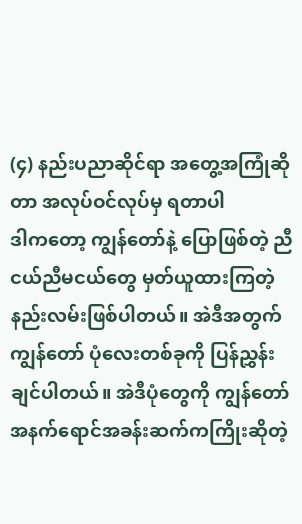(၄) နည်းပညာဆိုင်ရာ အတွေ့အကြုံဆိုတာ အလုပ်ဝင်လုပ်မှ ရတာပါ
ဒါကတော့ ကျွန်တော်နဲ့ ပြောဖြစ်တဲ့ ညီငယ်ညီမငယ်တွေ မှတ်ယူထားကြတဲ့ နည်းလမ်းဖြစ်ပါတယ်။ အဲဒီအတွက် ကျွန်တော် ပုံလေးတစ်ခုကို ပြန်ညွှန်းချင်ပါတယ်။ အဲဒီပုံတွေကို ကျွန်တော် အနက်ရောင်အခန်းဆက်ကကြိုးဆိုတဲ့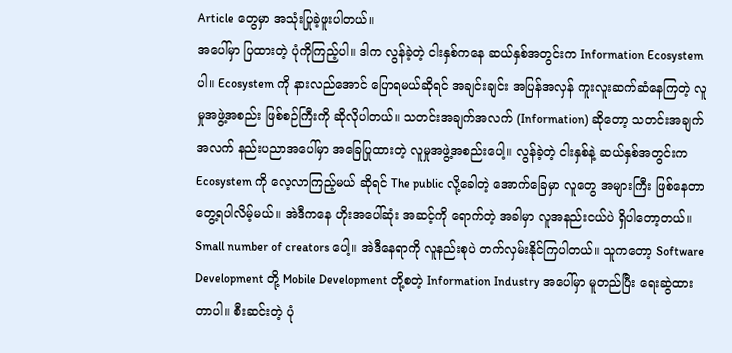Article တွေမှာ အသုံးပြုခဲ့ဖူးပါတယ်။
အပေါ်မှာ ပြထားတဲ့ ပုံကိုကြည့်ပါ။ ဒါက လွန်ခဲ့တဲ့ ငါးနှစ်ကနေ ဆယ်နှစ်အတွင်းက Information Ecosystem ပါ။ Ecosystem ကို နားလည်အောင် ပြောရမယ်ဆိုရင် အချင်းချင်း အပြန်အလှန် ကူးလူးဆက်ဆံနေကြတဲ့ လူမှုအဖွဲ့အစည်း ဖြစ်စဉ်ကြီးကို ဆိုလိုပါတယ်။ သတင်းအချက်အလက် (Information) ဆိုတော့ သတင်းအချက်အလက် နည်းပညာအပေါ်မှာ အခြေပြုထားတဲ့ လူမှုအဖွဲ့အစည်းပေါ့။ လွန်ခဲ့တဲ့ ငါးနှစ်နဲ့ ဆယ်နှစ်အတွင်းက Ecosystem ကို လေ့လာကြည့်မယ် ဆိုရင် The public လို့ခေါတဲ့ အောက်ခြေမှာ လူတွေ အများကြီး ဖြစ်နေတာ တွေ့ရပါလိမ့်မယ်။ အဲဒီကနေ ဟိုးအပေါ်ဆုံး အဆင့်ကို ရောက်တဲ့ အခါမှာ လူအနည်းငယ်ပဲ ရှိပါတော့တယ်။ Small number of creators ပေါ့။ အဲဒီနေရာကို လူနည်းစုပဲ တက်လှမ်းနိုင်ကြပါတယ်။ သူကတော့ Software Development တို့ Mobile Development တို့စတဲ့ Information Industry အပေါ်မှာ မူတည်ပြီး ရေးဆွဲထားတာပါ။ စီးဆင်းတဲ့ ပုံ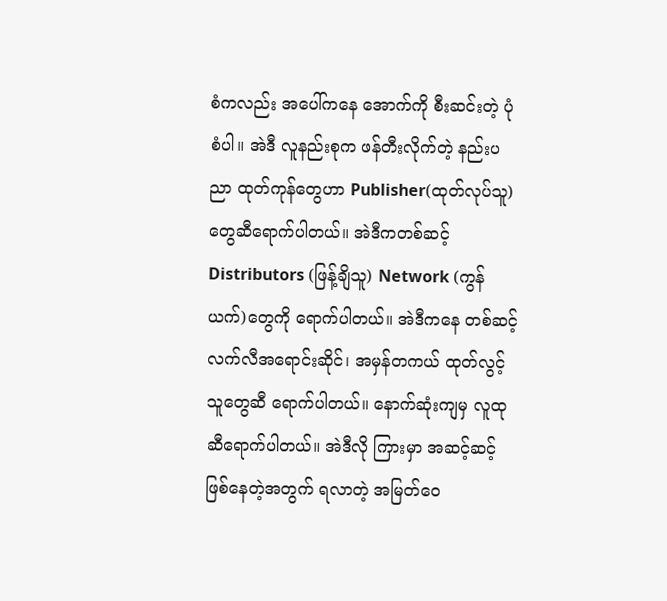စံကလည်း အပေါ်ကနေ အောက်ကို စီးဆင်းတဲ့ ပုံစံပါ။ အဲဒီ လူနည်းစုက ဖန်တီးလိုက်တဲ့ နည်းပညာ ထုတ်ကုန်တွေဟာ Publisher(ထုတ်လုပ်သူ) တွေဆီရောက်ပါတယ်။ အဲဒီကတစ်ဆင့် Distributors (ဖြန့်ချိသူ) Network (ကွန်ယက်)တွေကို ရောက်ပါတယ်။ အဲဒီကနေ တစ်ဆင့် လက်လီအရောင်းဆိုင်၊ အမှန်တကယ် ထုတ်လွင့်သူတွေဆီ ရောက်ပါတယ်။ နောက်ဆုံးကျမှ လူထုဆီရောက်ပါတယ်။ အဲဒီလို ကြားမှာ အဆင့်ဆင့် ဖြစ်နေတဲ့အတွက် ရလာတဲ့ အမြတ်ဝေ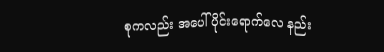စုကလည်း အပေါ်ပိုင်းရောက်လေ နည်း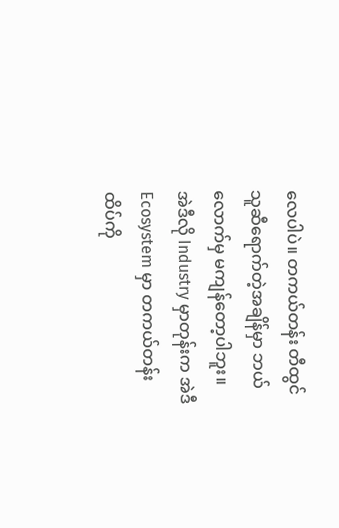လေပါပဲ။ တကယ်တန်း တီထွင်သူဆီရောက်တဲ့အချိန်မှာ ဘယ်လောက်မှ မကျန်တော့ပါဘူး။
အဲဒီလို Industry မှာတုန်းက အဲဒီ Ecosystem မှာ တကယ်တန်း ထိပ်ကို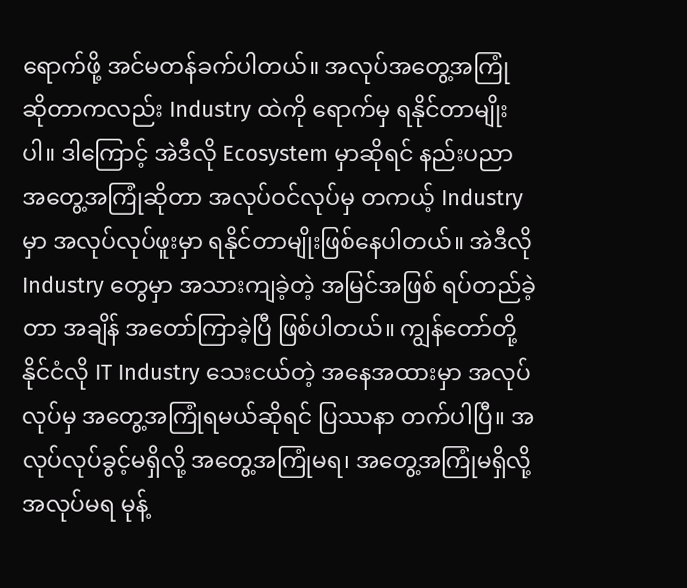ရောက်ဖို့ အင်မတန်ခက်ပါတယ်။ အလုပ်အတွေ့အကြုံ ဆိုတာကလည်း Industry ထဲကို ရောက်မှ ရနိုင်တာမျိုးပါ။ ဒါကြောင့် အဲဒီလို Ecosystem မှာဆိုရင် နည်းပညာ အတွေ့အကြုံဆိုတာ အလုပ်ဝင်လုပ်မှ တကယ့် Industry မှာ အလုပ်လုပ်ဖူးမှာ ရနိုင်တာမျိုးဖြစ်နေပါတယ်။ အဲဒီလို Industry တွေမှာ အသားကျခဲ့တဲ့ အမြင်အဖြစ် ရပ်တည်ခဲ့တာ အချိန် အတော်ကြာခဲ့ပြီ ဖြစ်ပါတယ်။ ကျွန်တော်တို့ နိုင်ငံလို IT Industry သေးငယ်တဲ့ အနေအထားမှာ အလုပ်လုပ်မှ အတွေ့အကြုံရမယ်ဆိုရင် ပြဿနာ တက်ပါပြီ။ အလုပ်လုပ်ခွင့်မရှိလို့ အတွေ့အကြုံမရ၊ အတွေ့အကြုံမရှိလို့ အလုပ်မရ မုန့်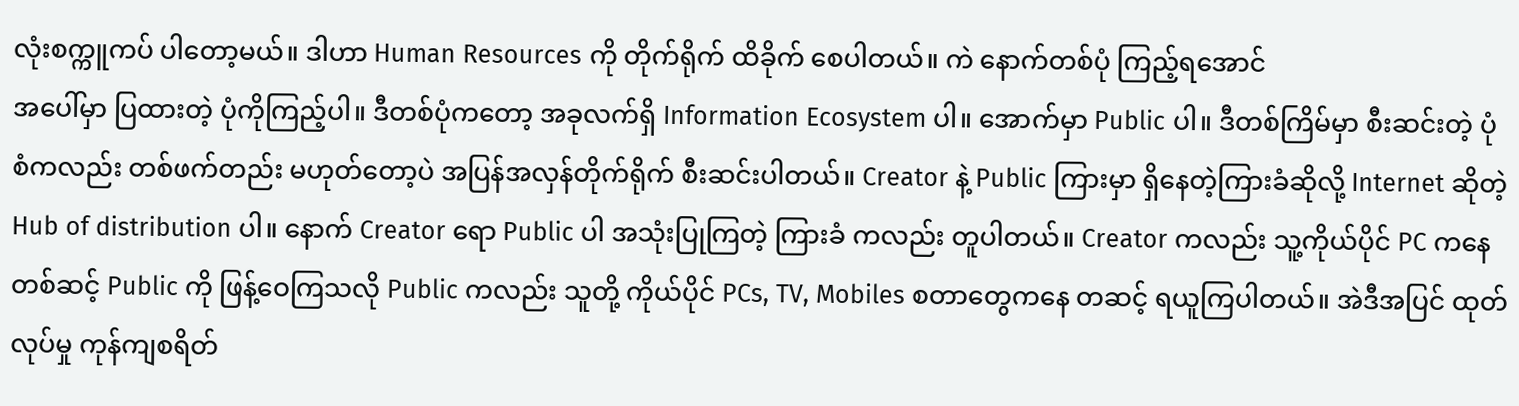လုံးစက္ကူကပ် ပါတော့မယ်။ ဒါဟာ Human Resources ကို တိုက်ရိုက် ထိခိုက် စေပါတယ်။ ကဲ နောက်တစ်ပုံ ကြည့်ရအောင်
အပေါ်မှာ ပြထားတဲ့ ပုံကိုကြည့်ပါ။ ဒီတစ်ပုံကတော့ အခုလက်ရှိ Information Ecosystem ပါ။ အောက်မှာ Public ပါ။ ဒီတစ်ကြိမ်မှာ စီးဆင်းတဲ့ ပုံစံကလည်း တစ်ဖက်တည်း မဟုတ်တော့ပဲ အပြန်အလှန်တိုက်ရိုက် စီးဆင်းပါတယ်။ Creator နဲ့ Public ကြားမှာ ရှိနေတဲ့ကြားခံဆိုလို့ Internet ဆိုတဲ့ Hub of distribution ပါ။ နောက် Creator ရော Public ပါ အသုံးပြုကြတဲ့ ကြားခံ ကလည်း တူပါတယ်။ Creator ကလည်း သူ့ကိုယ်ပိုင် PC ကနေ တစ်ဆင့် Public ကို ဖြန့်ဝေကြသလို Public ကလည်း သူတို့ ကိုယ်ပိုင် PCs, TV, Mobiles စတာတွေကနေ တဆင့် ရယူကြပါတယ်။ အဲဒီအပြင် ထုတ်လုပ်မှု ကုန်ကျစရိတ်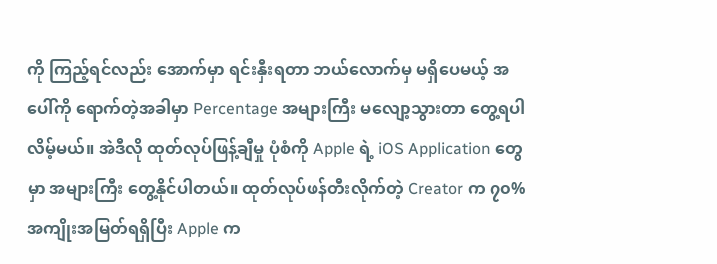ကို ကြည့်ရင်လည်း အောက်မှာ ရင်းနှီးရတာ ဘယ်လောက်မှ မရှိပေမယ့် အပေါ်ကို ရောက်တဲ့အခါမှာ Percentage အများကြီး မလျော့သွားတာ တွေ့ရပါလိမ့်မယ်။ အဲဒီလို ထုတ်လုပ်ဖြန့်ချီမှု ပုံစံကို Apple ရဲ့ iOS Application တွေမှာ အများကြီး တွေ့နိုင်ပါတယ်။ ထုတ်လုပ်ဖန်တီးလိုက်တဲ့ Creator က ၇၀% အကျိုးအမြတ်ရရှိပြီး Apple က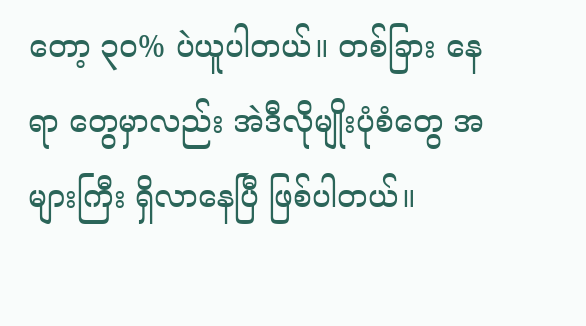တော့ ၃၀% ပဲယူပါတယ်။ တစ်ခြား နေရာ တွေမှာလည်း အဲဒီလိုမျိုးပုံစံတွေ အများကြီး ရှိလာနေပြီ ဖြစ်ပါတယ်။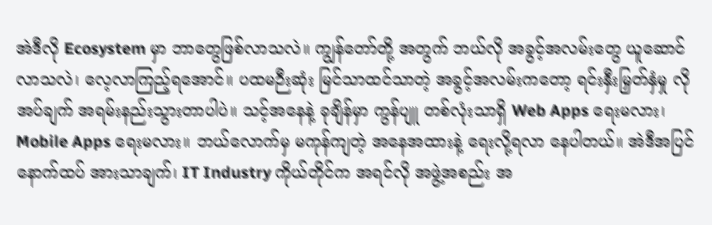အဲဒီလို Ecosystem မှာ ဘာတွေဖြစ်လာသလဲ။ ကျွန်တော်တို့ အတွက် ဘယ်လို အခွင့်အလမ်းတွေ ယူဆောင်လာသလဲ၊ လေ့လာကြည့်ရအောင်။ ပထမဉီးဆုံး မြင်သာထင်သာတဲ့ အခွင့်အလမ်းကတော့ ရင်းနှီးမြှတ်နှံမှု လိုအပ်ချက် အရမ်းနည်းသွားတာပါပဲ။ သင့်အနေနဲ့ ခုချိန်မှာ ကွန်ပျူ တစ်လုံးသာရှိ Web Apps ရေးမလား၊ Mobile Apps ရေးမလား။ ဘယ်လောက်မှ မကုန်ကျတဲ့ အနေအထားနဲ့ ရေးလို့ရလာ နေပါတယ်။ အဲဒီအပြင် နောက်ထပ် အားသာချက်၊ IT Industry ကိုယ်တိုင်က အရင်လို အဖွဲ့အစည်း အ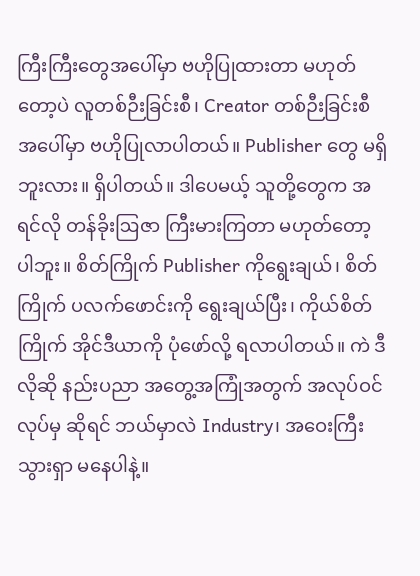ကြီးကြီးတွေအပေါ်မှာ ဗဟိုပြုထားတာ မဟုတ်တော့ပဲ လူတစ်ဉီးခြင်းစီ၊ Creator တစ်ဉီးခြင်းစီအပေါ်မှာ ဗဟိုပြုလာပါတယ်။ Publisher တွေ မရှိဘူးလား။ ရှိပါတယ်။ ဒါပေမယ့် သူတို့တွေက အရင်လို တန်ခိုးဩဇာ ကြီးမားကြတာ မဟုတ်တော့ပါဘူး။ စိတ်ကြိုက် Publisher ကိုရွေးချယ်၊ စိတ်ကြိုက် ပလက်ဖောင်းကို ရွေးချယ်ပြီး၊ ကိုယ်စိတ်ကြိုက် အိုင်ဒီယာကို ပုံဖော်လို့ ရလာပါတယ်။ ကဲ ဒီလိုဆို နည်းပညာ အတွေ့အကြုံအတွက် အလုပ်ဝင်လုပ်မှ ဆိုရင် ဘယ်မှာလဲ Industry၊ အဝေးကြီး သွားရှာ မနေပါနဲ့။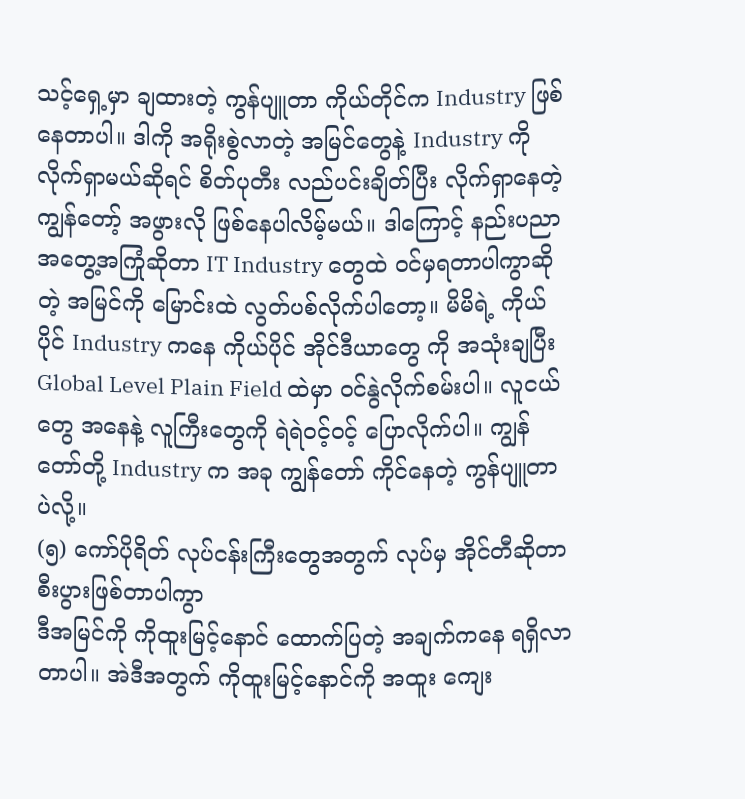သင့်ရှေ့မှာ ချထားတဲ့ ကွန်ပျူတာ ကိုယ်တိုင်က Industry ဖြစ်နေတာပါ။ ဒါကို အရိုးစွဲလာတဲ့ အမြင်တွေနဲ့ Industry ကို လိုက်ရှာမယ်ဆိုရင် စိတ်ပုတီး လည်ပင်းချိတ်ပြီး လိုက်ရှာနေတဲ့ ကျွန်တော့် အဖွားလို ဖြစ်နေပါလိမ့်မယ်။ ဒါကြောင့် နည်းပညာ အတွေ့အကြုံဆိုတာ IT Industry တွေထဲ ဝင်မှရတာပါကွာဆိုတဲ့ အမြင်ကို မြောင်းထဲ လွတ်ပစ်လိုက်ပါတော့။ မိမိရဲ့ ကိုယ်ပိုင် Industry ကနေ ကိုယ်ပိုင် အိုင်ဒီယာတွေ ကို အသုံးချပြီး Global Level Plain Field ထဲမှာ ဝင်နွဲလိုက်စမ်းပါ။ လူငယ်တွေ အနေနဲ့ လူကြီးတွေကို ရဲရဲဝင့်ဝင့် ပြောလိုက်ပါ။ ကျွန်တော်တို့ Industry က အခု ကျွန်တော် ကိုင်နေတဲ့ ကွန်ပျူတာပဲလို့။
(၅) ကော်ပိုရိတ် လုပ်ငန်းကြီးတွေအတွက် လုပ်မှ အိုင်တီဆိုတာ စီးပွားဖြစ်တာပါကွာ
ဒီအမြင်ကို ကိုထူးမြင့်နောင် ထောက်ပြတဲ့ အချက်ကနေ ရရှိလာတာပါ။ အဲဒီအတွက် ကိုထူးမြင့်နောင်ကို အထူး ကျေး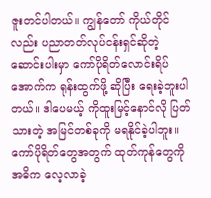ဇူးတင်ပါတယ်။ ကျွန်တော် ကိုယ်တိုင်လည်း ပညာတတ်လုပ်ငန်းရှင်ဆိုတဲ့ ဆောင်းပါးမှာ ကော်ပိုရိတ်လောင်းရိပ် အောက်က ရုန်းထွက်ဖို့ ဆိုပြီး ရေးခဲ့ဘူးပါတယ်။ ဒါပေမယ့် ကိုထူးမြင့်နောင်လို ပြတ်သားတဲ့ အမြင်တစ်ခုကို မရနိုင်ခဲ့ပါဘူး။ ကော်ပိုရိတ်တွေအတွက် ထုတ်ကုန်တွေကို အဓိက လေ့လာခဲ့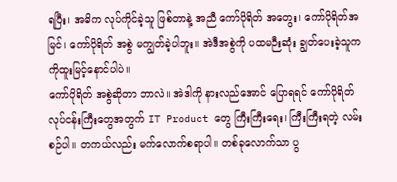ရပြီး၊ အဓိက လုပ်ကိုင်ခဲ့သူ ဖြစ်တာနဲ့ အညီ ကော်ပိုရိတ် အတွေး၊ ကော်ပိုရိတ်အမြင်၊ ကော်ပိုရိတ် အစွဲ မကျွတ်ခဲ့ပါဘူး။ အဲဒီအစွဲကို ပထမဉီးဆုံး ချွတ်ပေးခဲ့သူက ကိုထူးမြင့်နောင်ပါပဲ။
ကော်ပိုရိတ် အစွဲဆိုတာ ဘာလဲ။ အဲဒါကို နားလည်အောင် ပြောရရင် ကော်ပိုရိတ် လုပ်ငန်းကြီးတွေအတွက် IT Product တွေ ကြီးကြီးရေး၊ ကြီးကြီးရတဲ့ လမ်းစဉ်ပါ။ တကယ်လည်း မက်လောက်စရာပါ။ တစ်ခုလောက်သာ ပွ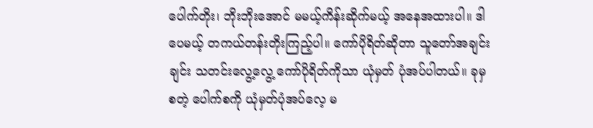ပေါက်တိုး၊ ဘိုးဘိုးအောင် မမယ့်ကိန်းဆိုက်မယ့် အနေအထားပါ။ ဒါပေမယ့် တကယ်တန်းတိုးကြည့်ပါ။ ကော်ပိုရိတ်ဆိုတာ သူတော်အချင်းချင်း သတင်းလွေ့လွေ့ ကော်ပိုရိတ်ကိုသာ ယုံမှတ် ပုံအပ်ပါတယ်။ ခုမှစတဲ့ ပေါက်စကို ယုံမှတ်ပုံအပ်လေ့ မ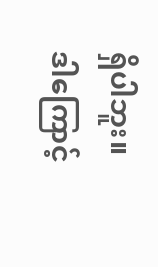ရှိပါဘူး။ ဒါကြောင့်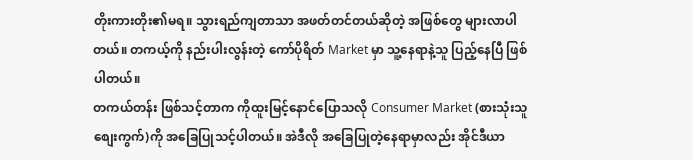တိုးကားတိုး၏မရ။ သွားရည်ကျတာသာ အဖတ်တင်တယ်ဆိုတဲ့ အဖြစ်တွေ များလာပါတယ်။ တကယ့်ကို နည်းပါးလွန်းတဲ့ ကော်ပိုရိတ် Market မှာ သူ့နေရာနဲ့သူ ပြည့်နေပြီ ဖြစ်ပါတယ်။
တကယ်တန်း ဖြစ်သင့်တာက ကိုထူးမြင့်နောင်ပြောသလို Consumer Market (စားသုံးသူ စျေးကွက်)ကို အခြေပြုသင့်ပါတယ်။ အဲဒီလို အခြေပြုတဲ့နေရာမှာလည်း အိုင်ဒီယာ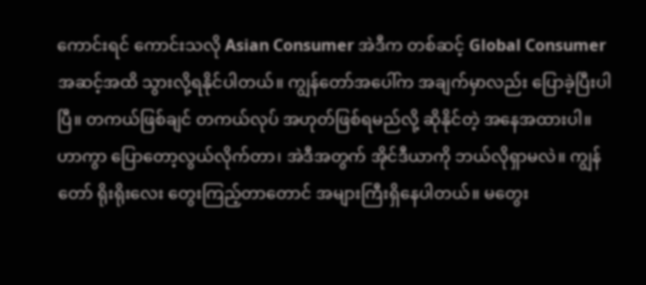ကောင်းရင် ကောင်းသလို Asian Consumer အဲဒီက တစ်ဆင့် Global Consumer အဆင့်အထိ သွားလို့ရနိုင်ပါတယ်။ ကျွန်တော်အပေါ်က အချက်မှာလည်း ပြောခဲ့ပြီးပါပြီ။ တကယ်ဖြစ်ချင် တကယ်လုပ် အဟုတ်ဖြစ်ရမည်လို့ ဆိုနိုင်တဲ့ အနေအထားပါ။ ဟာကွာ ပြောတော့လွယ်လိုက်တာ၊ အဲဒီအတွက် အိုင်ဒီယာကို ဘယ်လိုရှာမလဲ။ ကျွန်တော် ရိုးရိုးလေး တွေးကြည့်တာတောင် အများကြီးရှိနေပါတယ်။ မတွေး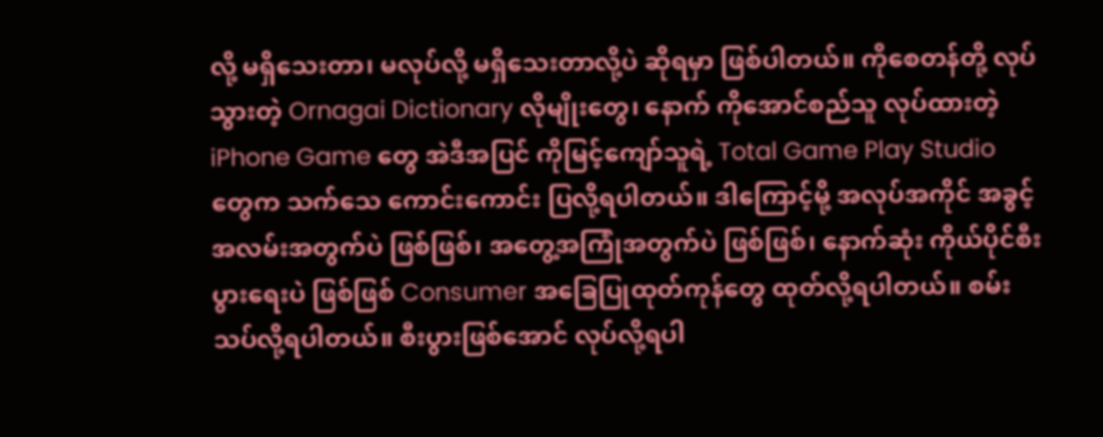လို့ မရှိသေးတာ၊ မလုပ်လို့ မရှိသေးတာလို့ပဲ ဆိုရမှာ ဖြစ်ပါတယ်။ ကိုစေတန်တို့ လုပ်သွားတဲ့ Ornagai Dictionary လိုမျိုးတွေ၊ နောက် ကိုအောင်စည်သူ လုပ်ထားတဲ့ iPhone Game တွေ အဲဒီအပြင် ကိုမြင့်ကျော်သူရဲ့ Total Game Play Studio တွေက သက်သေ ကောင်းကောင်း ပြလို့ရပါတယ်။ ဒါကြောင့်မို့ အလုပ်အကိုင် အခွင့်အလမ်းအတွက်ပဲ ဖြစ်ဖြစ်၊ အတွေ့အကြုံအတွက်ပဲ ဖြစ်ဖြစ်၊ နောက်ဆုံး ကိုယ်ပိုင်စီးပွားရေးပဲ ဖြစ်ဖြစ် Consumer အခြေပြုထုတ်ကုန်တွေ ထုတ်လို့ရပါတယ်။ စမ်းသပ်လို့ရပါတယ်။ စီးပွားဖြစ်အောင် လုပ်လို့ရပါ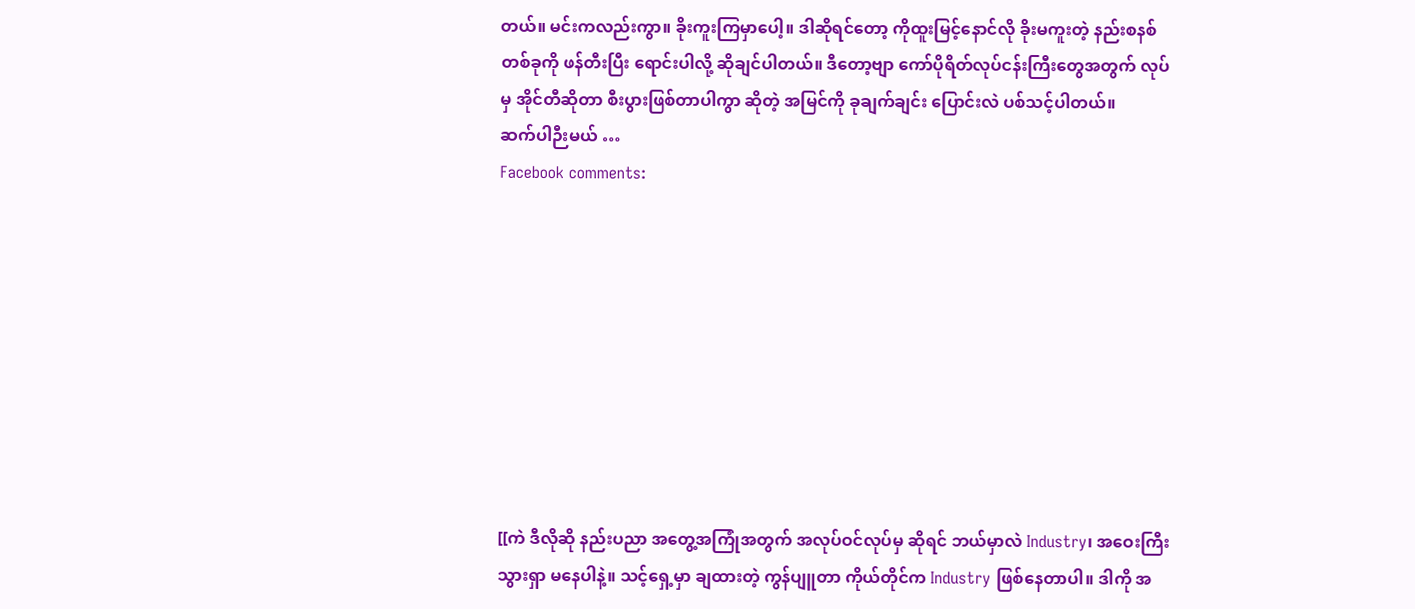တယ်။ မင်းကလည်းကွာ။ ခိုးကူးကြမှာပေါ့။ ဒါဆိုရင်တော့ ကိုထူးမြင့်နောင်လို ခိုးမကူးတဲ့ နည်းစနစ်တစ်ခုကို ဖန်တီးပြီး ရောင်းပါလို့ ဆိုချင်ပါတယ်။ ဒီတော့ဗျာ ကော်ပိုရိတ်လုပ်ငန်းကြီးတွေအတွက် လုပ်မှ အိုင်တီဆိုတာ စီးပွားဖြစ်တာပါကွာ ဆိုတဲ့ အမြင်ကို ခုချက်ချင်း ပြောင်းလဲ ပစ်သင့်ပါတယ်။
ဆက်ပါဉီးမယ် …
Facebook comments:









[[ကဲ ဒီလိုဆို နည်းပညာ အတွေ့အကြုံအတွက် အလုပ်ဝင်လုပ်မှ ဆိုရင် ဘယ်မှာလဲ Industry၊ အဝေးကြီး သွားရှာ မနေပါနဲ့။ သင့်ရှေ့မှာ ချထားတဲ့ ကွန်ပျူတာ ကိုယ်တိုင်က Industry ဖြစ်နေတာပါ။ ဒါကို အ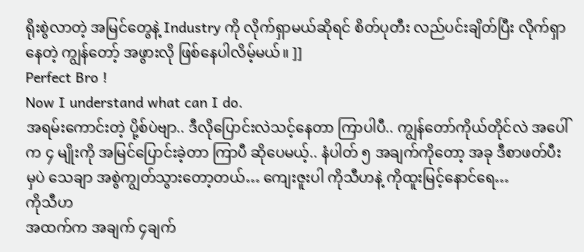ရိုးစွဲလာတဲ့ အမြင်တွေနဲ့ Industry ကို လိုက်ရှာမယ်ဆိုရင် စိတ်ပုတီး လည်ပင်းချိတ်ပြီး လိုက်ရှာနေတဲ့ ကျွန်တော့် အဖွားလို ဖြစ်နေပါလိမ့်မယ်။ ]]
Perfect Bro !
Now I understand what can I do.
အရမ်းကောင်းတဲ့ ပို့စ်ပဲဗျာ.. ဒီလိုပြောင်းလဲသင့်နေတာ ကြာပါပီ.. ကျွန်တော်ကိုယ်တိုင်လဲ အပေါ်က ၄ မျိုးကို အမြင်ပြောင်းခဲ့တာ ကြာပီ ဆိုပေမယ့်.. နံပါတ် ၅ အချက်ကိုတော့ အခု ဒီစာဖတ်ပီးမှပဲ သေချာ အစွဲကျွတ်သွားတော့တယ်… ကျေးဇူးပါ ကိုသီဟနဲ့ ကိုထူးမြင့်နောင်ရေ…
ကိုသီဟ
အထက်က အချက် ၄ချက်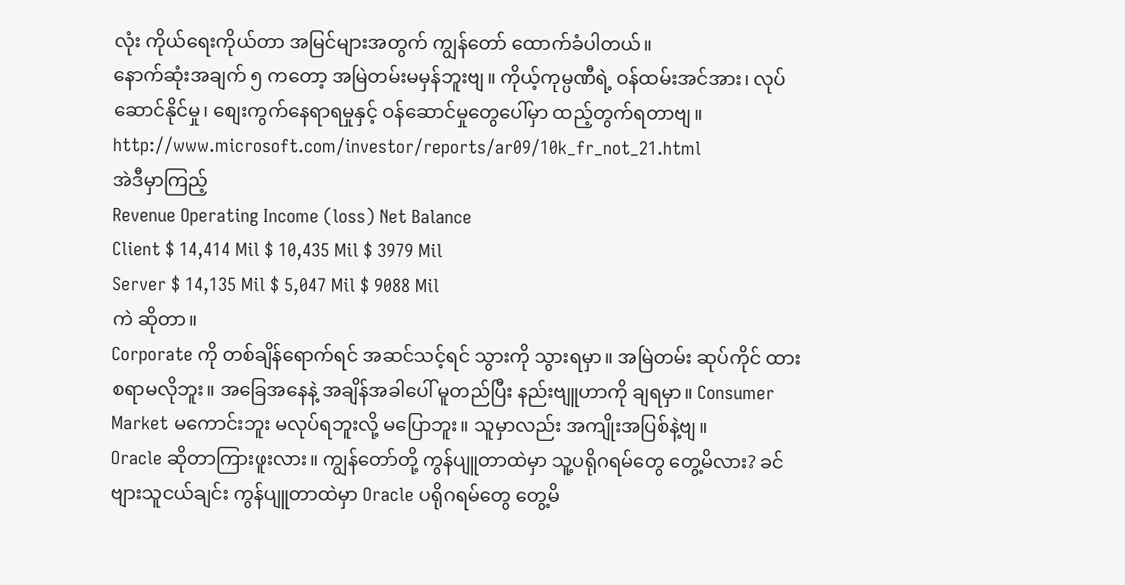လုံး ကိုယ်ရေးကိုယ်တာ အမြင်များအတွက် ကျွန်တော် ထောက်ခံပါတယ်။
နောက်ဆုံးအချက် ၅ ကတော့ အမြဲတမ်းမမှန်ဘူးဗျ။ ကိုယ့်ကုမ္ပဏီရဲ့ ဝန်ထမ်းအင်အား၊ လုပ်ဆောင်နိုင်မှု၊ စျေးကွက်နေရာရမှုနှင့် ဝန်ဆောင်မှုတွေပေါ်မှာ ထည့်တွက်ရတာဗျ။
http://www.microsoft.com/investor/reports/ar09/10k_fr_not_21.html
အဲဒီမှာကြည့်
Revenue Operating Income (loss) Net Balance
Client $ 14,414 Mil $ 10,435 Mil $ 3979 Mil
Server $ 14,135 Mil $ 5,047 Mil $ 9088 Mil
ကဲ ဆိုတာ။
Corporate ကို တစ်ချိန်ရောက်ရင် အဆင်သင့်ရင် သွားကို သွားရမှာ။ အမြဲတမ်း ဆုပ်ကိုင် ထားစရာမလိုဘူး။ အခြေအနေနဲ့ အချိန်အခါပေါ် မူတည်ပြီး နည်းဗျူဟာကို ချရမှာ။ Consumer Market မကောင်းဘူး မလုပ်ရဘူးလို့ မပြောဘူး။ သူမှာလည်း အကျိုးအပြစ်နဲ့ဗျ။
Oracle ဆိုတာကြားဖူးလား။ ကျွန်တော်တို့ ကွန်ပျူတာထဲမှာ သူ့ပရိုဂရမ်တွေ တွေ့မိလား? ခင်ဗျားသူငယ်ချင်း ကွန်ပျူတာထဲမှာ Oracle ပရိုဂရမ်တွေ တွေ့မိ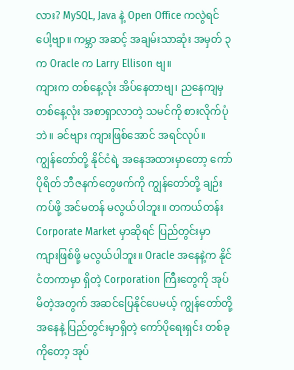လား? MySQL, Java နဲ့ Open Office ကလွဲရင်ပေါ့ဗျာ။ ကမ္ဘာ အဆင့် အချမ်းသာဆုံး အမှတ် ၃ က Oracle က Larry Ellison ဗျ။
ကျားက တစ်နေ့လုံး အိပ်နေတာဗျ၊ ညနေကျမှ တစ်နေ့လုံး အစာရှာလာတဲ့ သမင်ကို စားလိုက်ပုံဘဲ။ ခင်ဗျား ကျားဖြစ်အောင် အရင်လုပ်။
ကျွန်တော်တို့ နိုင်ငံရဲ့ အနေအထားမှာတော့ ကော်ပိုရိတ် ဘီဇနက်တွေဖက်ကို ကျွန်တော်တို့ ချဉ်းကပ်ဖို့ အင်မတန် မလွယ်ပါဘူး။ တကယ်တန်း Corporate Market မှာဆိုရင် ပြည်တွင်းမှာ ကျားဖြစ်ဖို့ မလွယ်ပါဘူး။ Oracle အနေနဲ့က နိုင်ငံတကာမှာ ရှိတဲ့ Corporation ကြီးတွေကို အုပ်မိတဲ့အတွက် အဆင်ပြေနိုင်ပေမယ့် ကျွန်တော်တို့ အနေနဲ့ ပြည်တွင်းမှာရှိတဲ့ ကော်ပိုရေးရှင်း တစ်ခုကိုတော့ အုပ်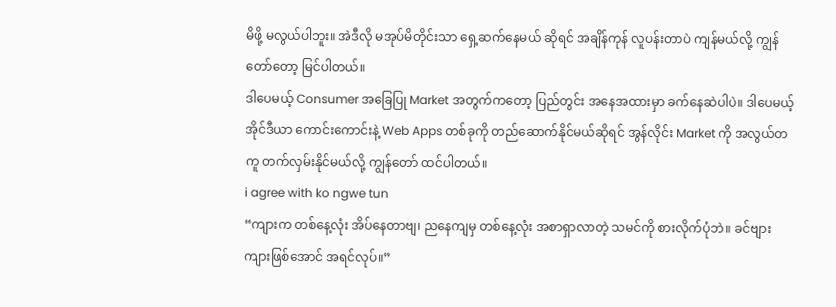မိဖို့ မလွယ်ပါဘူး။ အဲဒီလို မအုပ်မိတိုင်းသာ ရှေ့ဆက်နေမယ် ဆိုရင် အချိန်ကုန် လူပန်းတာပဲ ကျန်မယ်လို့ ကျွန်တော်တော့ မြင်ပါတယ်။
ဒါပေမယ့် Consumer အခြေပြု Market အတွက်ကတော့ ပြည်တွင်း အနေအထားမှာ ခက်နေဆဲပါပဲ။ ဒါပေမယ့် အိုင်ဒီယာ ကောင်းကောင်းနဲ့ Web Apps တစ်ခုကို တည်ဆောက်နိုင်မယ်ဆိုရင် အွန်လိုင်း Market ကို အလွယ်တကူ တက်လှမ်းနိုင်မယ်လို့ ကျွန်တော် ထင်ပါတယ်။
i agree with ko ngwe tun
“ကျားက တစ်နေ့လုံး အိပ်နေတာဗျ၊ ညနေကျမှ တစ်နေ့လုံး အစာရှာလာတဲ့ သမင်ကို စားလိုက်ပုံဘဲ။ ခင်ဗျား ကျားဖြစ်အောင် အရင်လုပ်။”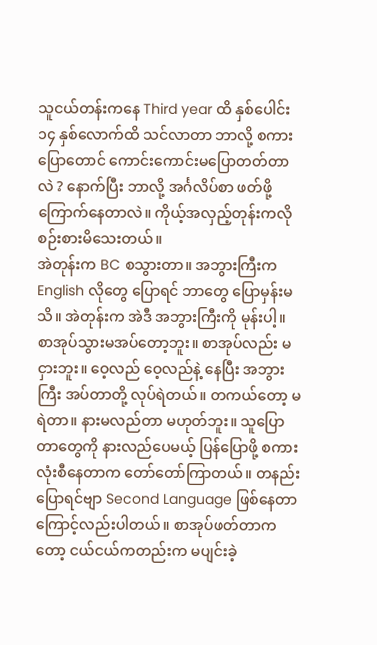သူငယ်တန်းကနေ Third year ထိ နှစ်ပေါင်း ၁၄ နှစ်လောက်ထိ သင်လာတာ ဘာလို့ စကားပြောတောင် ကောင်းကောင်းမပြောတတ်တာလဲ ? နောက်ပြီး ဘာလို့ အင်္ဂလိပ်စာ ဖတ်ဖို့ကြောက်နေတာလဲ။ ကိုယ့်အလှည့်တုန်းကလို စဉ်းစားမိသေးတယ်။
အဲတုန်းက BC စသွားတာ။ အဘွားကြီးက English လိုတွေ ပြောရင် ဘာတွေ ပြောမှန်းမသိ။ အဲတုန်းက အဲဒီ အဘွားကြီးကို မုန်းပါ့။ စာအုပ်သွားမအပ်တော့ဘူး။ စာအုပ်လည်း မငှားဘူး။ ဝေ့လည် ဝေ့လည်နဲ့ နေပြီး အဘွားကြီး အပ်တာတို့ လုပ်ရဲတယ်။ တကယ်တော့ မရဲတာ။ နားမလည်တာ မဟုတ်ဘူး။ သူပြောတာတွေကို နားလည်ပေမယ့် ပြန်ပြောဖို့ စကားလုံးစီနေတာက တော်တော်ကြာတယ်။ တနည်းပြောရင်ဗျာ Second Language ဖြစ်နေတာကြောင့်လည်းပါတယ်။ စာအုပ်ဖတ်တာကတော့ ငယ်ငယ်ကတည်းက မပျင်းခဲ့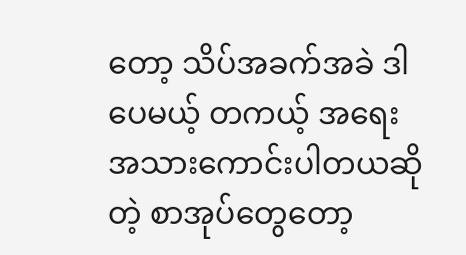တော့ သိပ်အခက်အခဲ ဒါပေမယ့် တကယ့် အရေးအသားကောင်းပါတယဆိုတဲ့ စာအုပ်တွေတော့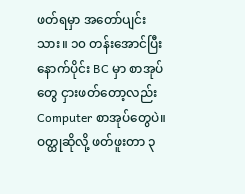ဖတ်ရမှာ အတော်ပျင်းသား။ ၁၀ တန်းအောင်ပြီး နောက်ပိုင်း BC မှာ စာအုပ်တွေ ငှားဖတ်တော့လည်း Computer စာအုပ်တွေပဲ။ ဝတ္ထုဆိုလို့ ဖတ်ဖူးတာ ၃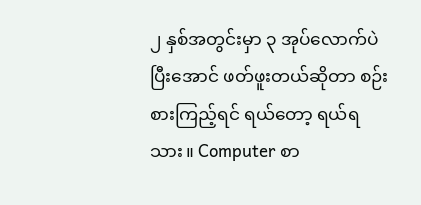၂ နှစ်အတွင်းမှာ ၃ အုပ်လောက်ပဲ ပြီးအောင် ဖတ်ဖူးတယ်ဆိုတာ စဉ်းစားကြည့်ရင် ရယ်တော့ ရယ်ရသား။ Computer စာ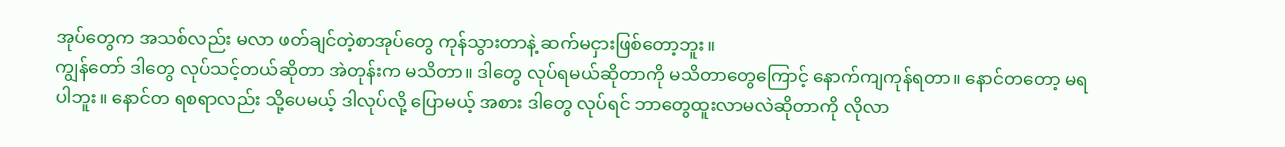အုပ်တွေက အသစ်လည်း မလာ ဖတ်ချင်တဲ့စာအုပ်တွေ ကုန်သွားတာနဲ့ ဆက်မငှားဖြစ်တော့ဘူး။
ကျွန်တော် ဒါတွေ လုပ်သင့်တယ်ဆိုတာ အဲတုန်းက မသိတာ။ ဒါတွေ လုပ်ရမယ်ဆိုတာကို မသိတာတွေကြောင့် နောက်ကျကုန်ရတာ။ နောင်တတော့ မရပါဘူး။ နောင်တ ရစရာလည်း သို့ပေမယ့် ဒါလုပ်လို့ ပြောမယ့် အစား ဒါတွေ လုပ်ရင် ဘာတွေထူးလာမလဲဆိုတာကို လိုလာ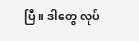ပြီ။ ဒါတွေ လုပ်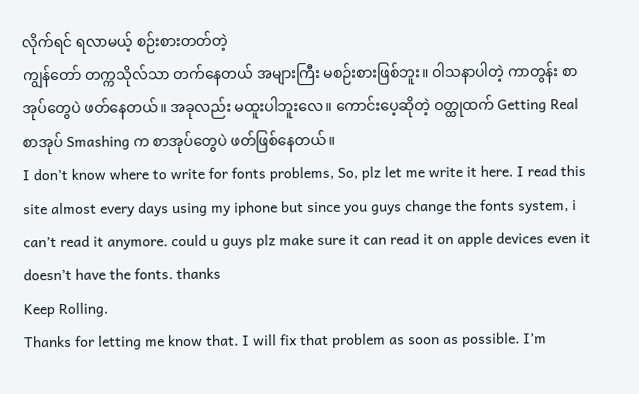လိုက်ရင် ရလာမယ့် စဉ်းစားတတ်တဲ့
ကျွန်တော် တက္ကသိုလ်သာ တက်နေတယ် အများကြီး မစဉ်းစားဖြစ်ဘူး။ ဝါသနာပါတဲ့ ကာတွန်း စာအုပ်တွေပဲ ဖတ်နေတယ်။ အခုလည်း မထူးပါဘူးလေ။ ကောင်းပေ့ဆိုတဲ့ ဝတ္ထုထက် Getting Real စာအုပ် Smashing က စာအုပ်တွေပဲ ဖတ်ဖြစ်နေတယ်။
I don’t know where to write for fonts problems, So, plz let me write it here. I read this site almost every days using my iphone but since you guys change the fonts system, i can’t read it anymore. could u guys plz make sure it can read it on apple devices even it doesn’t have the fonts. thanks
Keep Rolling.
Thanks for letting me know that. I will fix that problem as soon as possible. I’m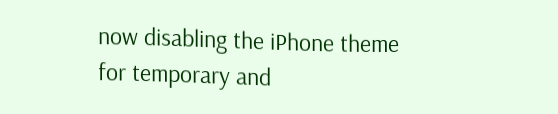now disabling the iPhone theme for temporary and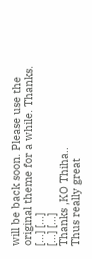will be back soon. Please use the original theme for a while. Thanks.
[...] [...]
[...] [...]
Thanks ,KO Thiha..
Thus really great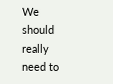We should really need to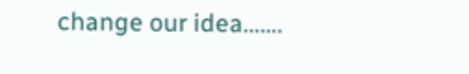change our idea…….